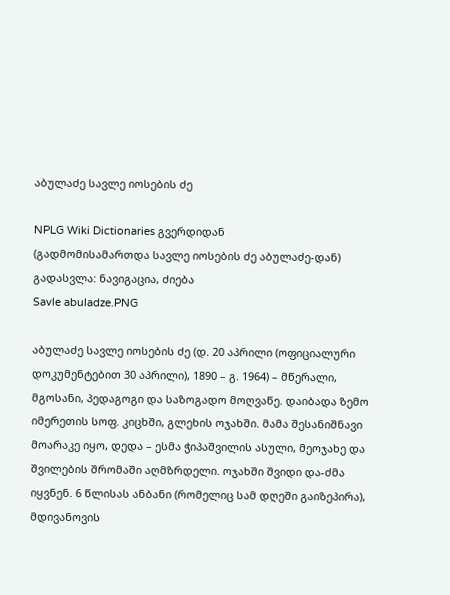აბულაძე სავლე იოსების ძე

NPLG Wiki Dictionaries გვერდიდან
(გადმომისამართდა სავლე იოსების ძე აბულაძე-დან)
გადასვლა: ნავიგაცია, ძიება
Savle abuladze.PNG

აბულაძე სავლე იოსების ძე (დ. 20 აპრილი (ოფიციალური დოკუმენტებით 30 აპრილი), 1890 – გ. 1964) – მწერალი, მგოსანი, პედაგოგი და საზოგადო მოღვაწე. დაიბადა ზემო იმერეთის სოფ. კიცხში, გლეხის ოჯახში. მამა შესანიშნავი მოარაკე იყო, დედა – ესმა ჭიპაშვილის ასული, მეოჯახე და შვილების შრომაში აღმზრდელი. ოჯახში შვიდი და-ძმა იყვნენ. 6 წლისას ანბანი (რომელიც სამ დღეში გაიზეპირა), მდივანოვის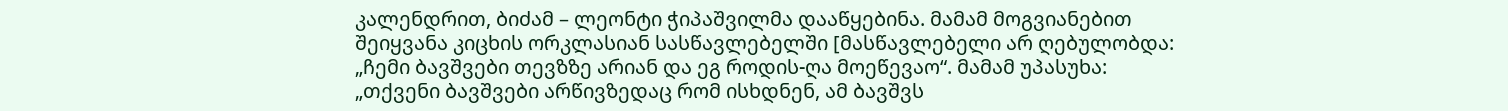კალენდრით, ბიძამ – ლეონტი ჭიპაშვილმა დააწყებინა. მამამ მოგვიანებით შეიყვანა კიცხის ორკლასიან სასწავლებელში [მასწავლებელი არ ღებულობდა: „ჩემი ბავშვები თევზზე არიან და ეგ როდის-ღა მოეწევაო“. მამამ უპასუხა: „თქვენი ბავშვები არწივზედაც რომ ისხდნენ, ამ ბავშვს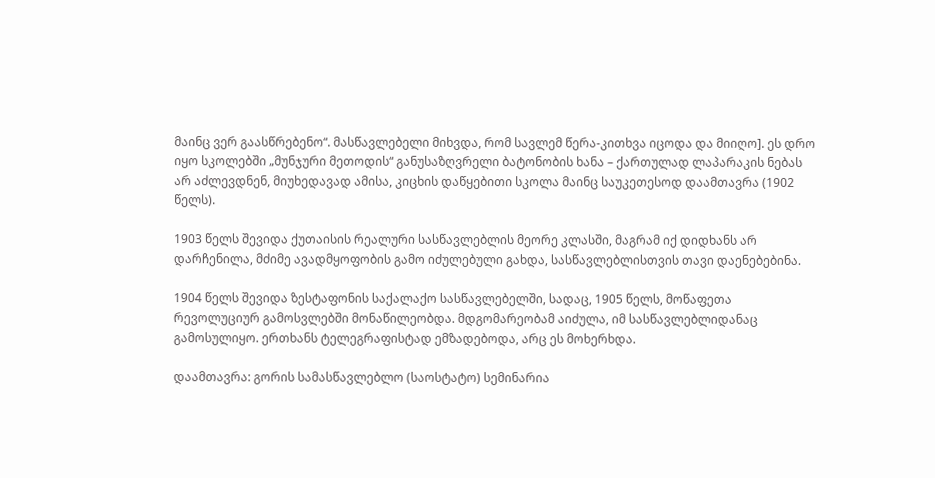მაინც ვერ გაასწრებენო“. მასწავლებელი მიხვდა, რომ სავლემ წერა-კითხვა იცოდა და მიიღო]. ეს დრო იყო სკოლებში „მუნჯური მეთოდის“ განუსაზღვრელი ბატონობის ხანა – ქართულად ლაპარაკის ნებას არ აძლევდნენ, მიუხედავად ამისა, კიცხის დაწყებითი სკოლა მაინც საუკეთესოდ დაამთავრა (1902 წელს).

1903 წელს შევიდა ქუთაისის რეალური სასწავლებლის მეორე კლასში, მაგრამ იქ დიდხანს არ დარჩენილა, მძიმე ავადმყოფობის გამო იძულებული გახდა, სასწავლებლისთვის თავი დაენებებინა.

1904 წელს შევიდა ზესტაფონის საქალაქო სასწავლებელში, სადაც, 1905 წელს, მოწაფეთა რევოლუციურ გამოსვლებში მონაწილეობდა. მდგომარეობამ აიძულა, იმ სასწავლებლიდანაც გამოსულიყო. ერთხანს ტელეგრაფისტად ემზადებოდა, არც ეს მოხერხდა.

დაამთავრა: გორის სამასწავლებლო (საოსტატო) სემინარია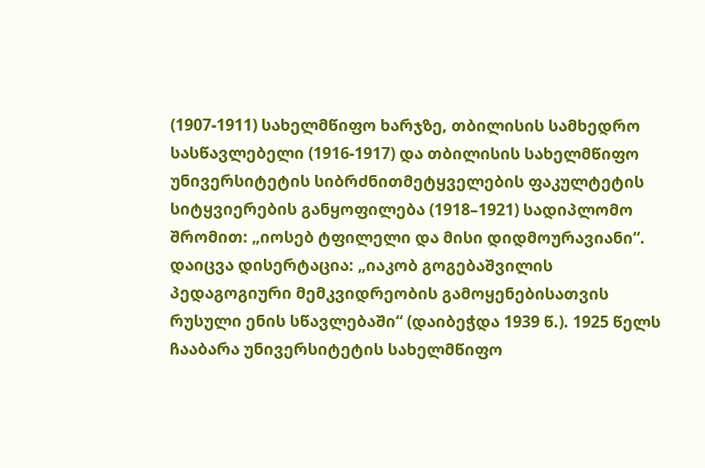(1907-1911) სახელმწიფო ხარჯზე, თბილისის სამხედრო სასწავლებელი (1916-1917) და თბილისის სახელმწიფო უნივერსიტეტის სიბრძნითმეტყველების ფაკულტეტის სიტყვიერების განყოფილება (1918–1921) სადიპლომო შრომით: „იოსებ ტფილელი და მისი დიდმოურავიანი“. დაიცვა დისერტაცია: „იაკობ გოგებაშვილის პედაგოგიური მემკვიდრეობის გამოყენებისათვის რუსული ენის სწავლებაში“ (დაიბეჭდა 1939 წ.). 1925 წელს ჩააბარა უნივერსიტეტის სახელმწიფო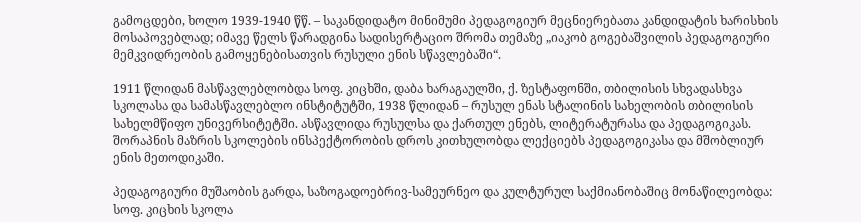გამოცდები, ხოლო 1939-1940 წწ. – საკანდიდატო მინიმუმი პედაგოგიურ მეცნიერებათა კანდიდატის ხარისხის მოსაპოვებლად; იმავე წელს წარადგინა სადისერტაციო შრომა თემაზე „იაკობ გოგებაშვილის პედაგოგიური მემკვიდრეობის გამოყენებისათვის რუსული ენის სწავლებაში“.

1911 წლიდან მასწავლებლობდა სოფ. კიცხში, დაბა ხარაგაულში, ქ. ზესტაფონში, თბილისის სხვადასხვა სკოლასა და სამასწავლებლო ინსტიტუტში, 1938 წლიდან – რუსულ ენას სტალინის სახელობის თბილისის სახელმწიფო უნივერსიტეტში. ასწავლიდა რუსულსა და ქართულ ენებს, ლიტერატურასა და პედაგოგიკას. შორაპნის მაზრის სკოლების ინსპექტორობის დროს კითხულობდა ლექციებს პედაგოგიკასა და მშობლიურ ენის მეთოდიკაში.

პედაგოგიური მუშაობის გარდა, საზოგადოებრივ-სამეურნეო და კულტურულ საქმიანობაშიც მონაწილეობდა: სოფ. კიცხის სკოლა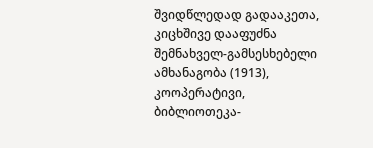შვიდწლედად გადააკეთა, კიცხშივე დააფუძნა შემნახველ-გამსესხებელი ამხანაგობა (1913), კოოპერატივი, ბიბლიოთეკა-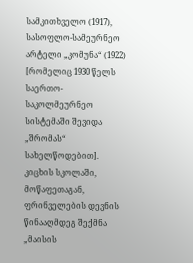სამკითხველო (1917), სასოფლო-სამეურნეო არტელი „კომუნა“ (1922) [რომელიც 1930 წელს საერთო-საკოლმეურნეო სისტემაში შევიდა „შრომას“ სახელწოდებით]. კიცხის სკოლაში, მოწაფეთაგან, ფრინველების დევნის წინააღმდეგ შექმნა „მაისის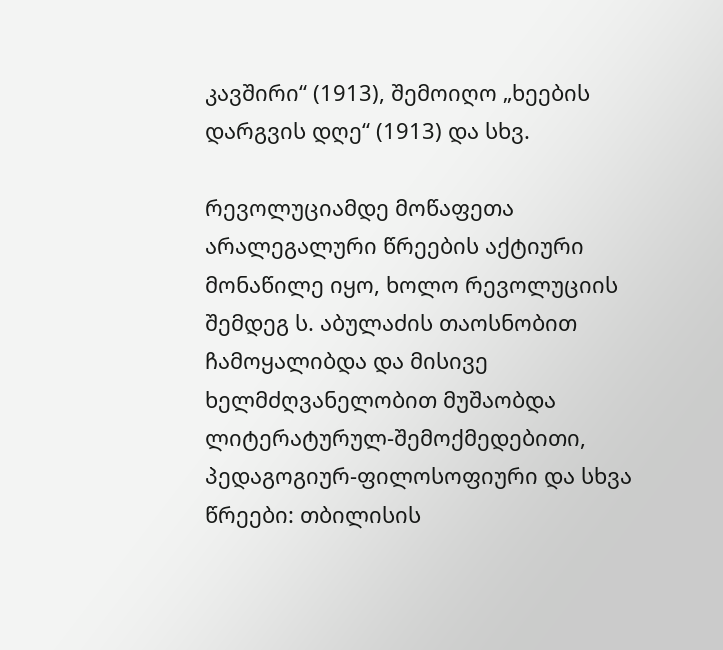კავშირი“ (1913), შემოიღო „ხეების დარგვის დღე“ (1913) და სხვ.

რევოლუციამდე მოწაფეთა არალეგალური წრეების აქტიური მონაწილე იყო, ხოლო რევოლუციის შემდეგ ს. აბულაძის თაოსნობით ჩამოყალიბდა და მისივე ხელმძღვანელობით მუშაობდა ლიტერატურულ-შემოქმედებითი, პედაგოგიურ-ფილოსოფიური და სხვა წრეები: თბილისის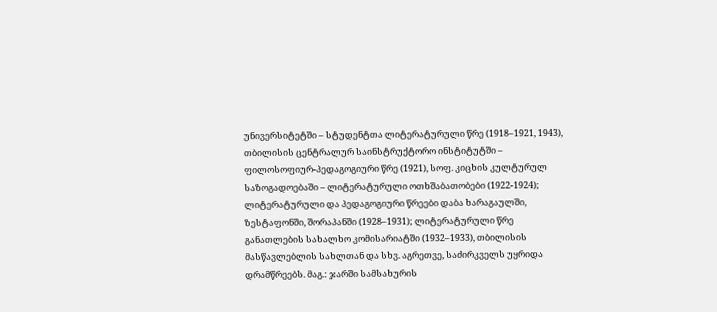უნივერსიტეტში – სტუდენტთა ლიტერატურული წრე (1918–1921, 1943), თბილისის ცენტრალურ საინსტრუქტორო ინსტიტუტში – ფილოსოფიურ-პედაგოგიური წრე (1921), სოფ. კიცხის კულტურულ საზოგადოებაში – ლიტერატურული ოთხშაბათობები (1922-1924); ლიტერატურული და პედაგოგიური წრეები დაბა ხარაგაულში, ზესტაფონში, შორაპანში (1928–1931); ლიტერატურული წრე განათლების სახალხო კომისარიატში (1932–1933), თბილისის მასწავლებლის სახლთან და სხვ. აგრეთვე, საძირკველს უყრიდა დრამწრეებს. მაგ.: ჯარში სამსახურის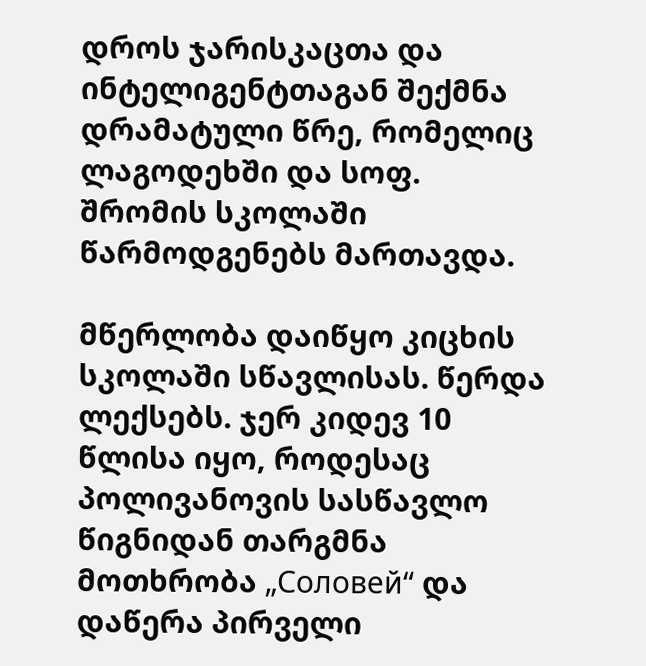დროს ჯარისკაცთა და ინტელიგენტთაგან შექმნა დრამატული წრე, რომელიც ლაგოდეხში და სოფ. შრომის სკოლაში წარმოდგენებს მართავდა.

მწერლობა დაიწყო კიცხის სკოლაში სწავლისას. წერდა ლექსებს. ჯერ კიდევ 10 წლისა იყო, როდესაც პოლივანოვის სასწავლო წიგნიდან თარგმნა მოთხრობა „Соловей“ და დაწერა პირველი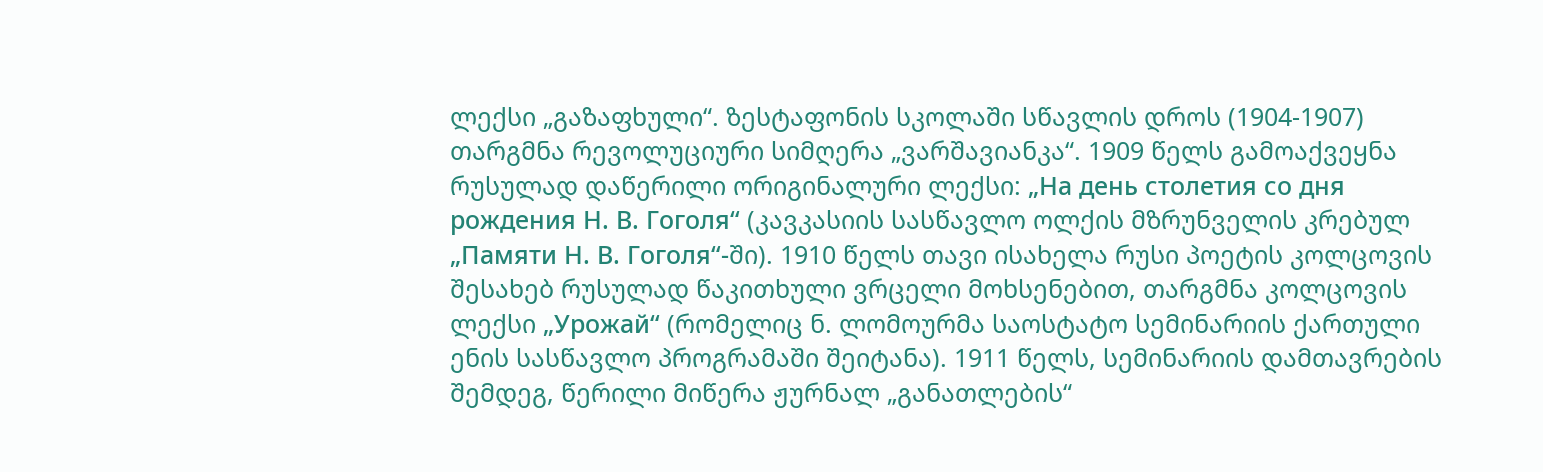ლექსი „გაზაფხული“. ზესტაფონის სკოლაში სწავლის დროს (1904-1907) თარგმნა რევოლუციური სიმღერა „ვარშავიანკა“. 1909 წელს გამოაქვეყნა რუსულად დაწერილი ორიგინალური ლექსი: „На день столетия со дня рождения Н. В. Гоголя“ (კავკასიის სასწავლო ოლქის მზრუნველის კრებულ „Памяти Н. В. Гоголя“-ში). 1910 წელს თავი ისახელა რუსი პოეტის კოლცოვის შესახებ რუსულად წაკითხული ვრცელი მოხსენებით, თარგმნა კოლცოვის ლექსი „Урожай“ (რომელიც ნ. ლომოურმა საოსტატო სემინარიის ქართული ენის სასწავლო პროგრამაში შეიტანა). 1911 წელს, სემინარიის დამთავრების შემდეგ, წერილი მიწერა ჟურნალ „განათლების“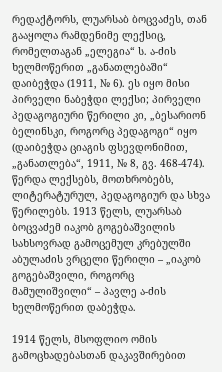რედაქტორს, ლუარსაბ ბოცვაძეს, თან გააყოლა რამდენიმე ლექსიც, რომელთაგან „ელეგია“ ს. ა-ძის ხელმოწერით „განათლებაში“ დაიბეჭდა (1911, № 6). ეს იყო მისი პირველი ნაბეჭდი ლექსი; პირველი პედაგოგიური წერილი კი, „ბესარიონ ბელინსკი, როგორც პედაგოგი“ იყო (დაიბეჭდა ციაგის ფსევდონიმით, „განათლება“, 1911, № 8, გვ. 468-474). წერდა ლექსებს, მოთხრობებს, ლიტერატურულ, პედაგოგიურ და სხვა წერილებს. 1913 წელს, ლუარსაბ ბოცვაძემ იაკობ გოგებაშვილის სახსოვრად გამოცემულ კრებულში აბულაძის ვრცელი წერილი – „იაკობ გოგებაშვილი, როგორც მამულიშვილი“ – პავლე ა-ძის ხელმოწერით დაბეჭდა.

1914 წელს, მსოფლიო ომის გამოცხადებასთან დაკავშირებით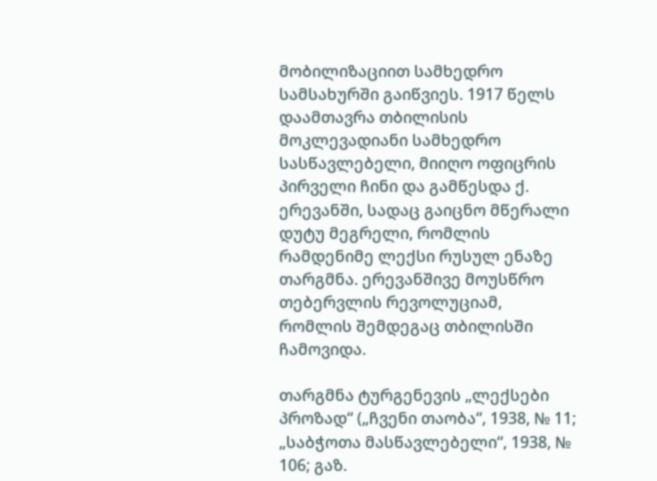მობილიზაციით სამხედრო სამსახურში გაიწვიეს. 1917 წელს დაამთავრა თბილისის მოკლევადიანი სამხედრო სასწავლებელი, მიიღო ოფიცრის პირველი ჩინი და გამწესდა ქ. ერევანში, სადაც გაიცნო მწერალი დუტუ მეგრელი, რომლის რამდენიმე ლექსი რუსულ ენაზე თარგმნა. ერევანშივე მოუსწრო თებერვლის რევოლუციამ, რომლის შემდეგაც თბილისში ჩამოვიდა.

თარგმნა ტურგენევის „ლექსები პროზად“ („ჩვენი თაობა“, 1938, № 11; „საბჭოთა მასწავლებელი“, 1938, № 106; გაზ.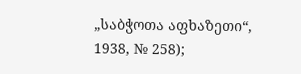„საბჭოთა აფხაზეთი“, 1938, № 258);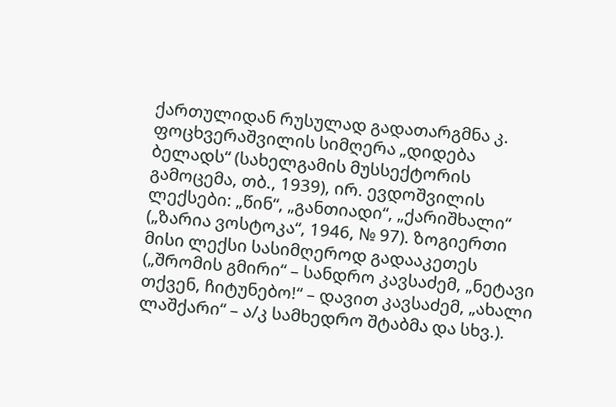ქართულიდან რუსულად გადათარგმნა კ. ფოცხვერაშვილის სიმღერა „დიდება ბელადს“ (სახელგამის მუსსექტორის გამოცემა, თბ., 1939), ირ. ევდოშვილის ლექსები: „წინ“, „განთიადი“, „ქარიშხალი“ („ზარია ვოსტოკა“, 1946, № 97). ზოგიერთი მისი ლექსი სასიმღეროდ გადააკეთეს („შრომის გმირი“ – სანდრო კავსაძემ, „ნეტავი თქვენ, ჩიტუნებო!“ – დავით კავსაძემ, „ახალი ლაშქარი“ – ა/კ სამხედრო შტაბმა და სხვ.).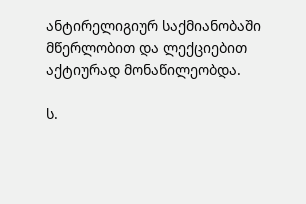ანტირელიგიურ საქმიანობაში მწერლობით და ლექციებით აქტიურად მონაწილეობდა.

ს.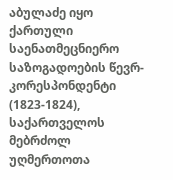აბულაძე იყო ქართული საენათმეცნიერო საზოგადოების წევრ-კორესპონდენტი (1823-1824), საქართველოს მებრძოლ უღმერთოთა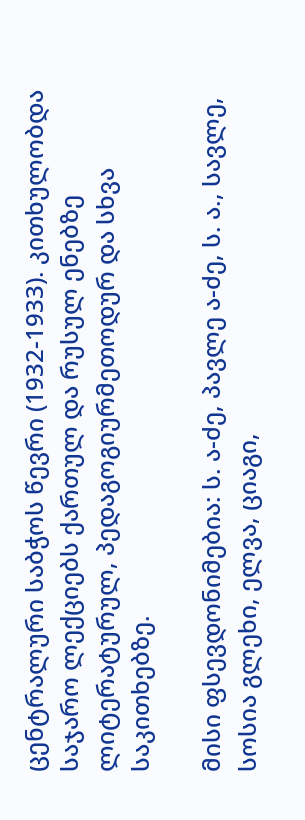ცენტრალური საბჭოს წევრი (1932-1933). კითხულობდა საჯარო ლექციებს ქართულ და რუსულ ენებზე ლიტერატურულ, პედაგოგიურმეთოდურ და სხვა საკითხებზე.

მისი ფსევდონიმებია: ს. ა-ძე, პავლე ა-ძე, ს. ა., სავლე, სოსია გლეხი, ელვა, ციაგი,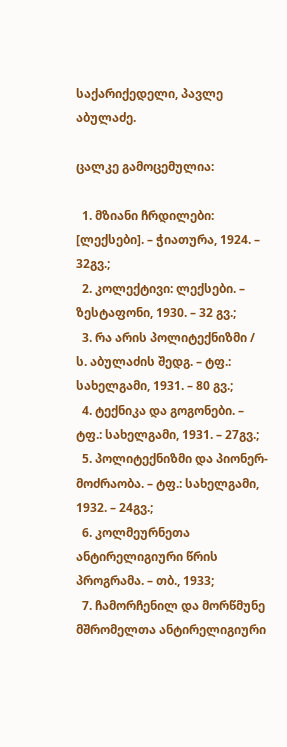საქარიქედელი, პავლე აბულაძე.

ცალკე გამოცემულია:

  1. მზიანი ჩრდილები: [ლექსები]. – ჭიათურა, 1924. – 32გვ.;
  2. კოლექტივი: ლექსები. – ზესტაფონი, 1930. – 32 გვ.;
  3. რა არის პოლიტექნიზმი / ს. აბულაძის შედგ. – ტფ.: სახელგამი, 1931. – 80 გვ.;
  4. ტექნიკა და გოგონები. – ტფ.: სახელგამი, 1931. – 27გვ.;
  5. პოლიტექნიზმი და პიონერ-მოძრაობა. – ტფ.: სახელგამი, 1932. – 24გვ.;
  6. კოლმეურნეთა ანტირელიგიური წრის პროგრამა. – თბ., 1933;
  7. ჩამორჩენილ და მორწმუნე მშრომელთა ანტირელიგიური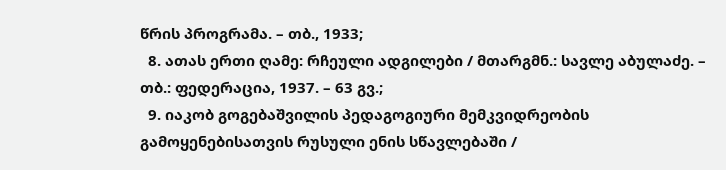წრის პროგრამა. – თბ., 1933;
  8. ათას ერთი ღამე: რჩეული ადგილები / მთარგმნ.: სავლე აბულაძე. – თბ.: ფედერაცია, 1937. – 63 გვ.;
  9. იაკობ გოგებაშვილის პედაგოგიური მემკვიდრეობის გამოყენებისათვის რუსული ენის სწავლებაში /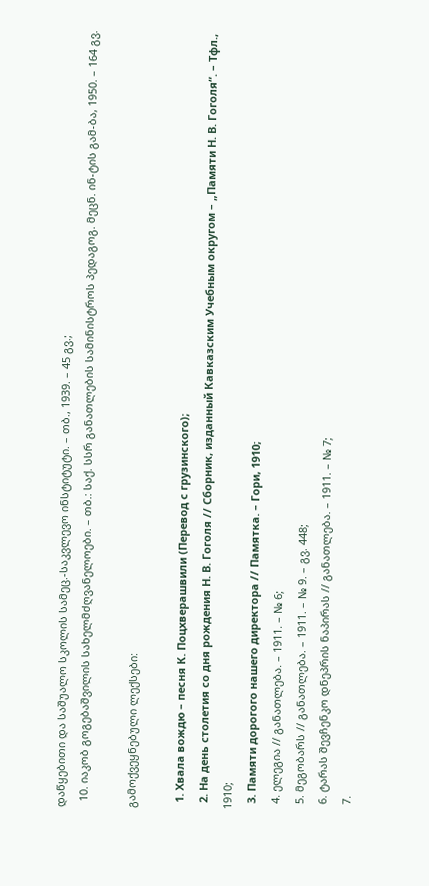დაწყებითი და საშუალო სკოლის სამეც.-საკვლევო ინსტიტუტი. – თბ., 1939. – 45 გვ.;
  10. იაკობ გოგებაშვილის სახელმძღვანელოები. – თბ.: საქ. სსრ განათლების სამინისტროს პედაგოგ. მეცნ. ინ-ტის გამ-ბა, 1950. – 164 გვ.

გამოქვეყნებული ლექსები:

  1. Хвала вождю – песня К. Поцхверашвили (Перевод с грузинского);
  2. На день столетия со дня рождения Н. В. Гоголя // Сборник, изданный Кавказским Учебным округом – „Памяти Н. В. Гоголя“. – Тфл., 1910;
  3. Памяти дорогого нашего директора // Памятка. – Гори, 1910;
  4. ელეგია // განათლება. – 1911. – № 6;
  5. მეგობარს // განათლება. – 1911. – № 9. – გვ. 448;
  6. ტარას შევჩენკო დნეპრის ნაპირას // განათლება. – 1911. – № 7;
  7.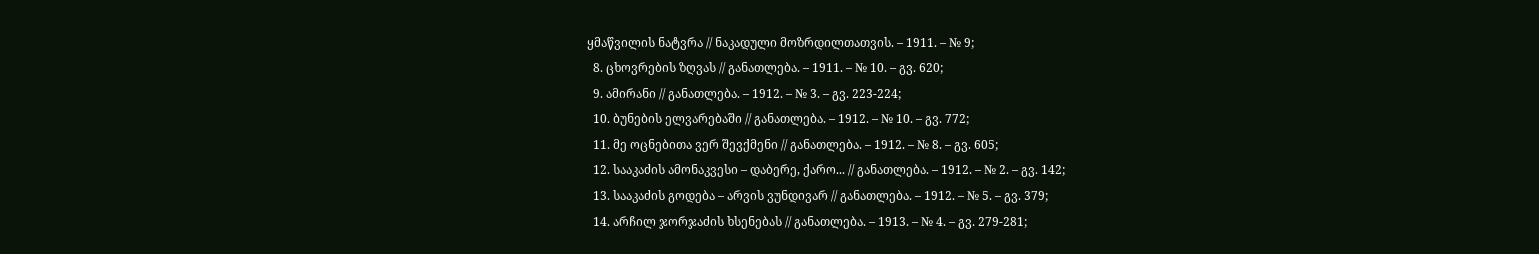ყმაწვილის ნატვრა // ნაკადული მოზრდილთათვის. – 1911. – № 9;
  8. ცხოვრების ზღვას // განათლება. – 1911. – № 10. – გვ. 620;
  9. ამირანი // განათლება. – 1912. – № 3. – გვ. 223-224;
  10. ბუნების ელვარებაში // განათლება. – 1912. – № 10. – გვ. 772;
  11. მე ოცნებითა ვერ შევქმენი // განათლება. – 1912. – № 8. – გვ. 605;
  12. სააკაძის ამონაკვესი – დაბერე, ქარო... // განათლება. – 1912. – № 2. – გვ. 142;
  13. სააკაძის გოდება – არვის ვუნდივარ // განათლება. – 1912. – № 5. – გვ. 379;
  14. არჩილ ჯორჯაძის ხსენებას // განათლება. – 1913. – № 4. – გვ. 279-281;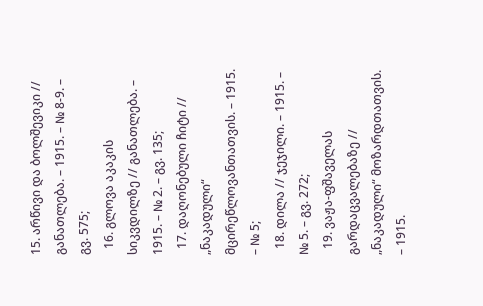15. არწივი და ბოლშევიკი // განათლება. – 1915. – № 8-9. – გვ. 575;
  16. გლოვა აკაკის სიკვდილზე // განათლება. – 1915. – № 2. – გვ. 135;
  17. დაღონებული ჩიტი // „ნაკადული“ მცირეწლოვანთათვის. – 1915. – № 5;
  18. დილა // ჯეჯილი. – 1915. – № 5. – გვ. 272;
  19. ვაჟა-ფშაველას გარდაცვალებაზე // „ნაკადული“ მოზარდთათვის. – 1915.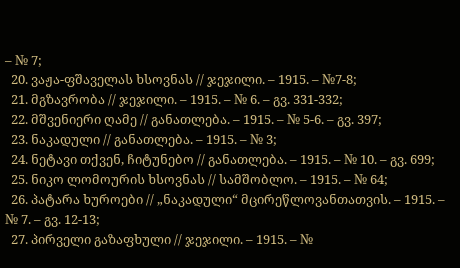– № 7;
  20. ვაჟა-ფშაველას ხსოვნას // ჯეჯილი. – 1915. – №7-8;
  21. მგზავრობა // ჯეჯილი. – 1915. – № 6. – გვ. 331-332;
  22. მშვენიერი ღამე // განათლება. – 1915. – № 5-6. – გვ. 397;
  23. ნაკადული // განათლება. – 1915. – № 3;
  24. ნეტავი თქვენ, ჩიტუნებო // განათლება. – 1915. – № 10. – გვ. 699;
  25. ნიკო ლომოურის ხსოვნას // სამშობლო. – 1915. – № 64;
  26. პატარა ხუროები // „ნაკადული“ მცირეწლოვანთათვის. – 1915. – № 7. – გვ. 12-13;
  27. პირველი გაზაფხული // ჯეჯილი. – 1915. – №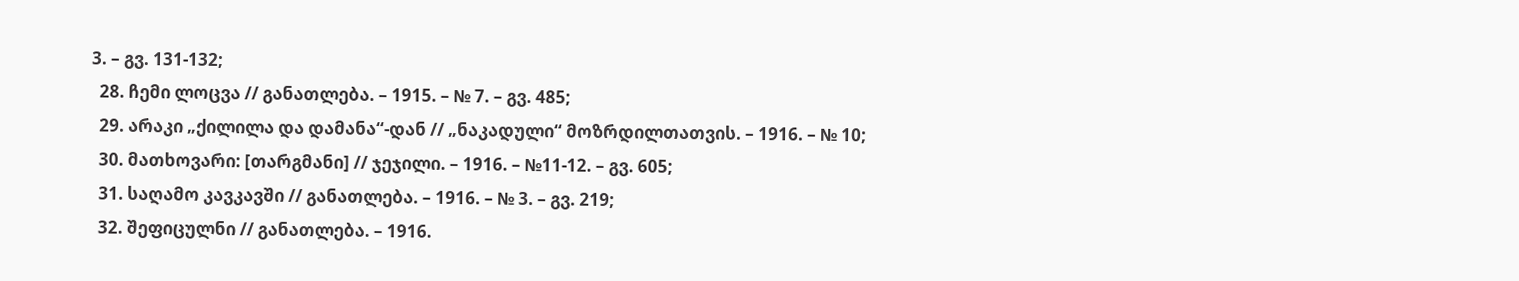3. – გვ. 131-132;
  28. ჩემი ლოცვა // განათლება. – 1915. – № 7. – გვ. 485;
  29. არაკი „ქილილა და დამანა“-დან // „ნაკადული“ მოზრდილთათვის. – 1916. – № 10;
  30. მათხოვარი: [თარგმანი] // ჯეჯილი. – 1916. – №11-12. – გვ. 605;
  31. საღამო კავკავში // განათლება. – 1916. – № 3. – გვ. 219;
  32. შეფიცულნი // განათლება. – 1916.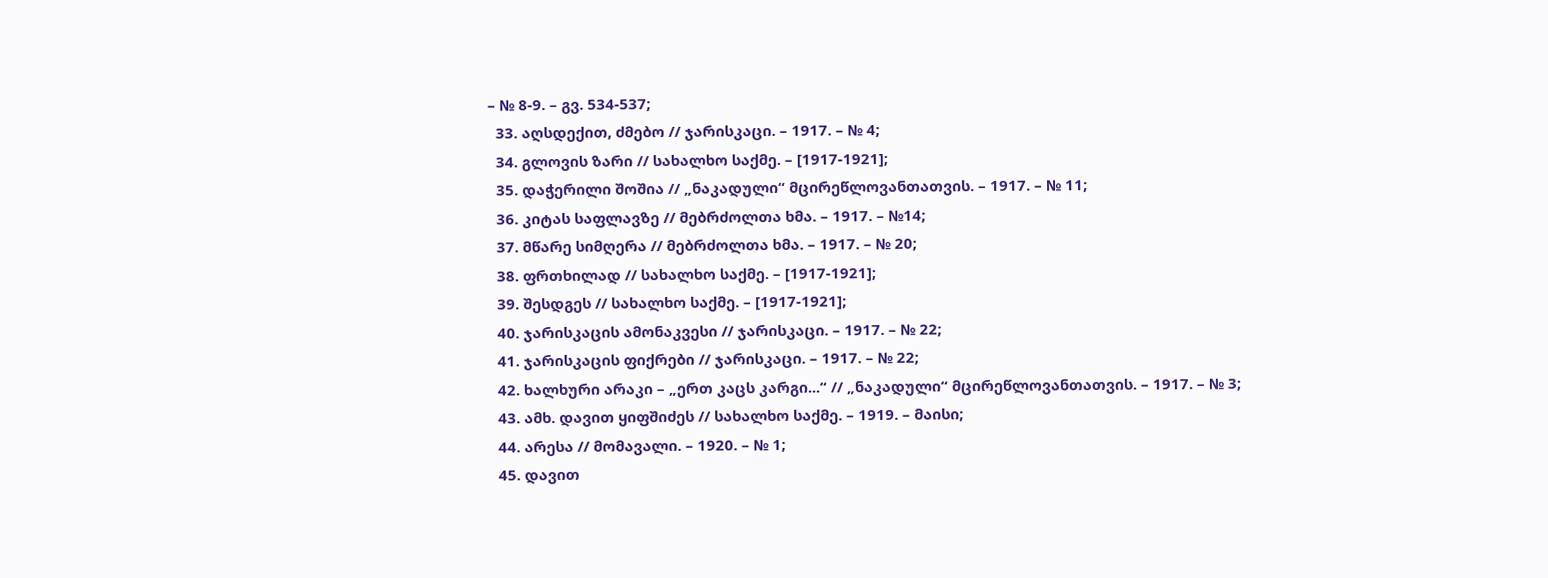– № 8-9. – გვ. 534-537;
  33. აღსდექით, ძმებო // ჯარისკაცი. – 1917. – № 4;
  34. გლოვის ზარი // სახალხო საქმე. – [1917-1921];
  35. დაჭერილი შოშია // „ნაკადული“ მცირეწლოვანთათვის. – 1917. – № 11;
  36. კიტას საფლავზე // მებრძოლთა ხმა. – 1917. – №14;
  37. მწარე სიმღერა // მებრძოლთა ხმა. – 1917. – № 20;
  38. ფრთხილად // სახალხო საქმე. – [1917-1921];
  39. შესდგეს // სახალხო საქმე. – [1917-1921];
  40. ჯარისკაცის ამონაკვესი // ჯარისკაცი. – 1917. – № 22;
  41. ჯარისკაცის ფიქრები // ჯარისკაცი. – 1917. – № 22;
  42. ხალხური არაკი – „ერთ კაცს კარგი...“ // „ნაკადული“ მცირეწლოვანთათვის. – 1917. – № 3;
  43. ამხ. დავით ყიფშიძეს // სახალხო საქმე. – 1919. – მაისი;
  44. არესა // მომავალი. – 1920. – № 1;
  45. დავით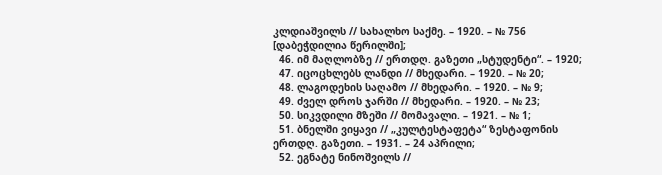კლდიაშვილს // სახალხო საქმე. – 1920. – № 756 [დაბეჭდილია წერილში];
  46. იმ მაღლობზე // ერთდღ. გაზეთი „სტუდენტი“. – 1920;
  47. იცოცხლებს ლანდი // მხედარი. – 1920. – № 20;
  48. ლაგოდეხის საღამო // მხედარი. – 1920. – № 9;
  49. ძველ დროს ჯარში // მხედარი. – 1920. – № 23;
  50. სიკვდილი მზეში // მომავალი. – 1921. – № 1;
  51. ბნელში ვიყავი // „კულტესტაფეტა“ ზესტაფონის ერთდღ. გაზეთი. – 1931. – 24 აპრილი;
  52. ეგნატე ნინოშვილს //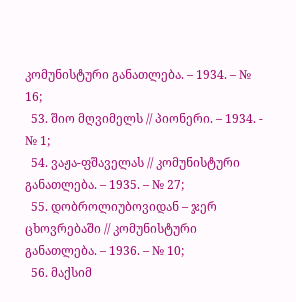კომუნისტური განათლება. – 1934. – № 16;
  53. შიო მღვიმელს // პიონერი. – 1934. - № 1;
  54. ვაჟა-ფშაველას // კომუნისტური განათლება. – 1935. – № 27;
  55. დობროლიუბოვიდან – ჯერ ცხოვრებაში // კომუნისტური განათლება. – 1936. – № 10;
  56. მაქსიმ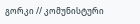გორკი // კომუნისტური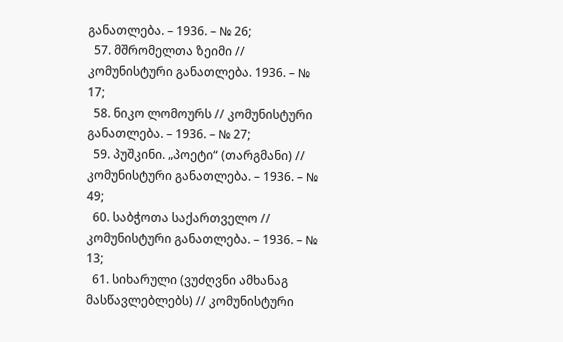განათლება. – 1936. – № 26;
  57. მშრომელთა ზეიმი // კომუნისტური განათლება. 1936. – № 17;
  58. ნიკო ლომოურს // კომუნისტური განათლება. – 1936. – № 27;
  59. პუშკინი. „პოეტი“ (თარგმანი) // კომუნისტური განათლება. – 1936. – № 49;
  60. საბჭოთა საქართველო // კომუნისტური განათლება. – 1936. – № 13;
  61. სიხარული (ვუძღვნი ამხანაგ მასწავლებლებს) // კომუნისტური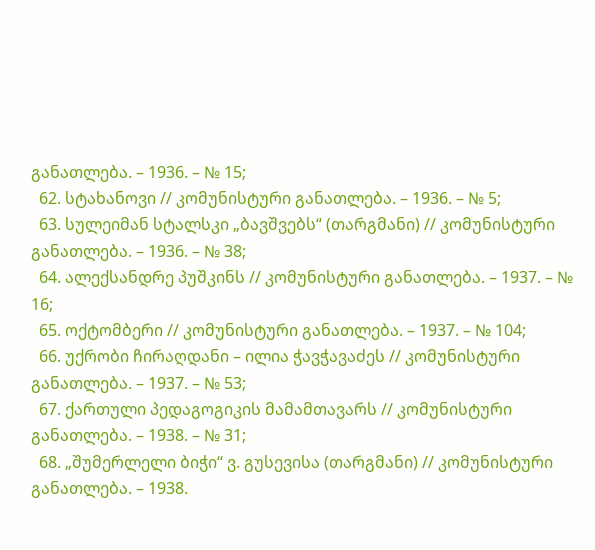განათლება. – 1936. – № 15;
  62. სტახანოვი // კომუნისტური განათლება. – 1936. – № 5;
  63. სულეიმან სტალსკი „ბავშვებს“ (თარგმანი) // კომუნისტური განათლება. – 1936. – № 38;
  64. ალექსანდრე პუშკინს // კომუნისტური განათლება. – 1937. – № 16;
  65. ოქტომბერი // კომუნისტური განათლება. – 1937. – № 104;
  66. უქრობი ჩირაღდანი – ილია ჭავჭავაძეს // კომუნისტური განათლება. – 1937. – № 53;
  67. ქართული პედაგოგიკის მამამთავარს // კომუნისტური განათლება. – 1938. – № 31;
  68. „შუმერლელი ბიჭი“ ვ. გუსევისა (თარგმანი) // კომუნისტური განათლება. – 1938.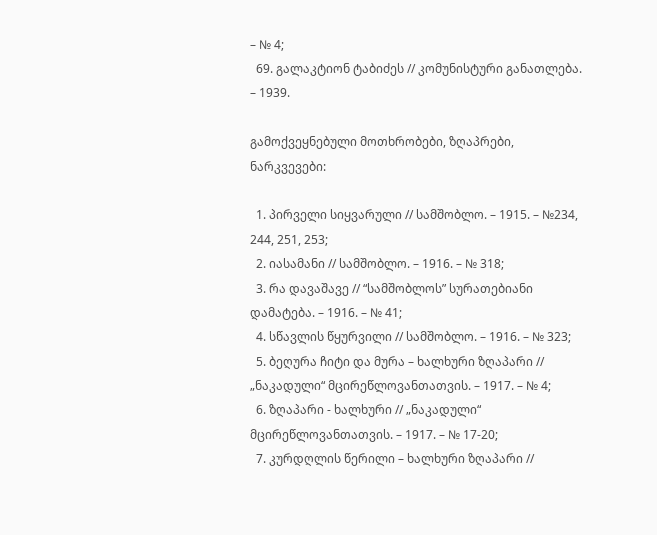– № 4;
  69. გალაკტიონ ტაბიძეს // კომუნისტური განათლება. – 1939.

გამოქვეყნებული მოთხრობები, ზღაპრები, ნარკვევები:

  1. პირველი სიყვარული // სამშობლო. – 1915. – №234, 244, 251, 253;
  2. იასამანი // სამშობლო. – 1916. – № 318;
  3. რა დავაშავე // “სამშობლოს” სურათებიანი დამატება. – 1916. – № 41;
  4. სწავლის წყურვილი // სამშობლო. – 1916. – № 323;
  5. ბეღურა ჩიტი და მურა – ხალხური ზღაპარი // „ნაკადული“ მცირეწლოვანთათვის. – 1917. – № 4;
  6. ზღაპარი - ხალხური // „ნაკადული“ მცირეწლოვანთათვის. – 1917. – № 17-20;
  7. კურდღლის წერილი – ხალხური ზღაპარი //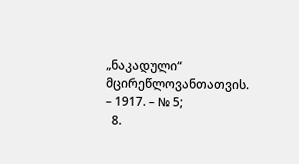„ნაკადული“ მცირეწლოვანთათვის. – 1917. – № 5;
  8.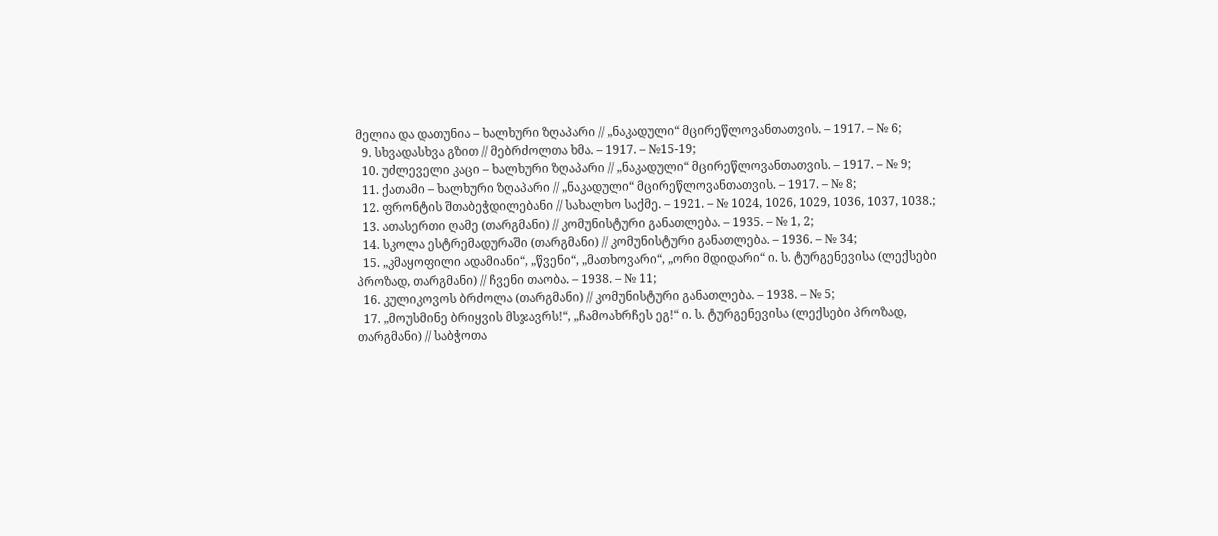მელია და დათუნია – ხალხური ზღაპარი // „ნაკადული“ მცირეწლოვანთათვის. – 1917. – № 6;
  9. სხვადასხვა გზით // მებრძოლთა ხმა. – 1917. – №15-19;
  10. უძლეველი კაცი – ხალხური ზღაპარი // „ნაკადული“ მცირეწლოვანთათვის. – 1917. – № 9;
  11. ქათამი – ხალხური ზღაპარი // „ნაკადული“ მცირეწლოვანთათვის. – 1917. – № 8;
  12. ფრონტის შთაბეჭდილებანი // სახალხო საქმე. – 1921. – № 1024, 1026, 1029, 1036, 1037, 1038.;
  13. ათასერთი ღამე (თარგმანი) // კომუნისტური განათლება. – 1935. – № 1, 2;
  14. სკოლა ესტრემადურაში (თარგმანი) // კომუნისტური განათლება. – 1936. – № 34;
  15. „კმაყოფილი ადამიანი“, „წვენი“, „მათხოვარი“, „ორი მდიდარი“ ი. ს. ტურგენევისა (ლექსები პროზად, თარგმანი) // ჩვენი თაობა. – 1938. – № 11;
  16. კულიკოვოს ბრძოლა (თარგმანი) // კომუნისტური განათლება. – 1938. – № 5;
  17. „მოუსმინე ბრიყვის მსჯავრს!“, „ჩამოახრჩეს ეგ!“ ი. ს. ტურგენევისა (ლექსები პროზად, თარგმანი) // საბჭოთა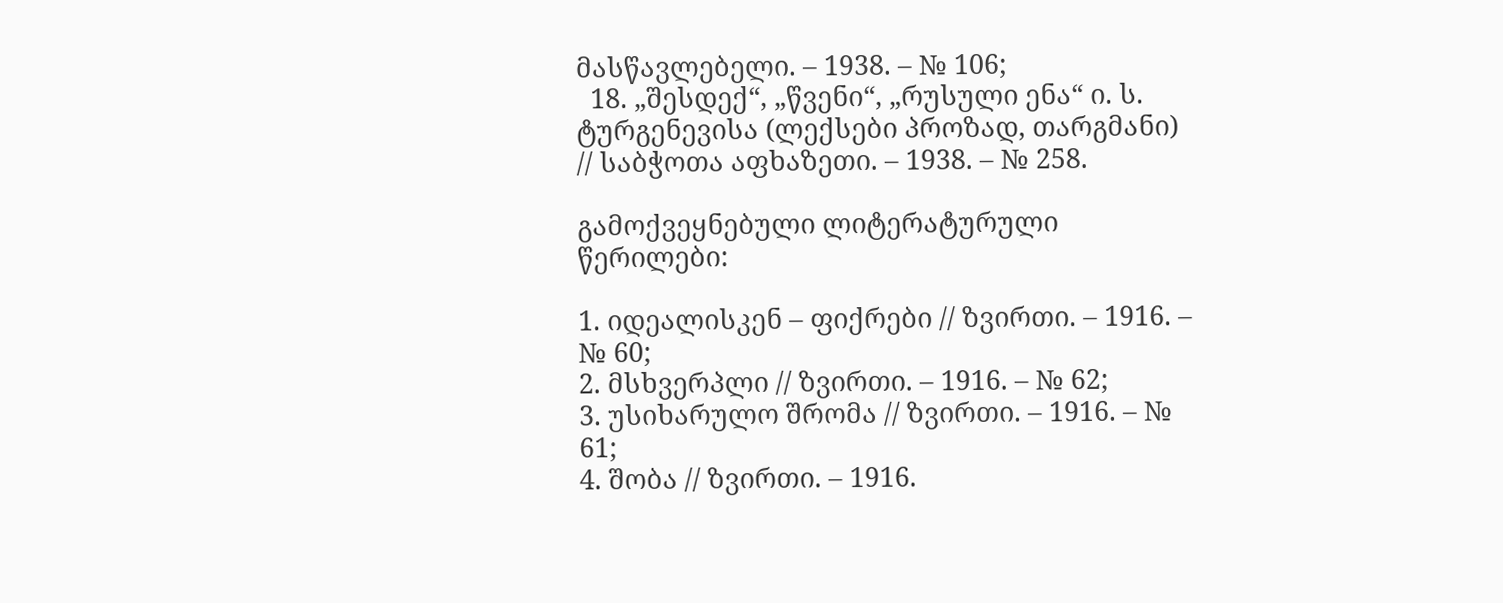მასწავლებელი. – 1938. – № 106;
  18. „შესდექ“, „წვენი“, „რუსული ენა“ ი. ს. ტურგენევისა (ლექსები პროზად, თარგმანი) // საბჭოთა აფხაზეთი. – 1938. – № 258.

გამოქვეყნებული ლიტერატურული წერილები:

1. იდეალისკენ – ფიქრები // ზვირთი. – 1916. – № 60;
2. მსხვერპლი // ზვირთი. – 1916. – № 62;
3. უსიხარულო შრომა // ზვირთი. – 1916. – № 61;
4. შობა // ზვირთი. – 1916.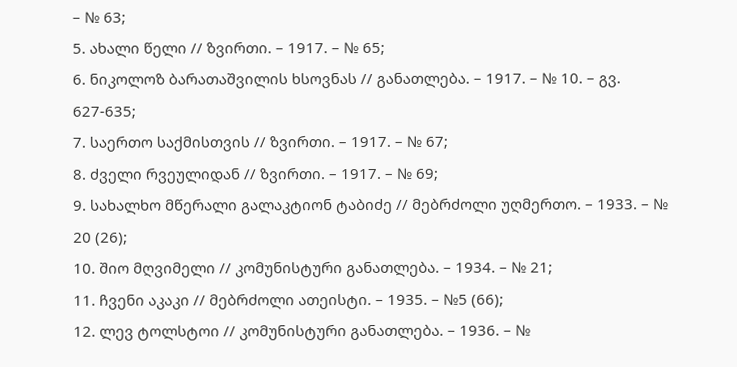– № 63;
5. ახალი წელი // ზვირთი. – 1917. – № 65;
6. ნიკოლოზ ბარათაშვილის ხსოვნას // განათლება. – 1917. – № 10. – გვ. 627-635;
7. საერთო საქმისთვის // ზვირთი. – 1917. – № 67;
8. ძველი რვეულიდან // ზვირთი. – 1917. – № 69;
9. სახალხო მწერალი გალაკტიონ ტაბიძე // მებრძოლი უღმერთო. – 1933. – № 20 (26);
10. შიო მღვიმელი // კომუნისტური განათლება. – 1934. – № 21;
11. ჩვენი აკაკი // მებრძოლი ათეისტი. – 1935. – №5 (66);
12. ლევ ტოლსტოი // კომუნისტური განათლება. – 1936. – №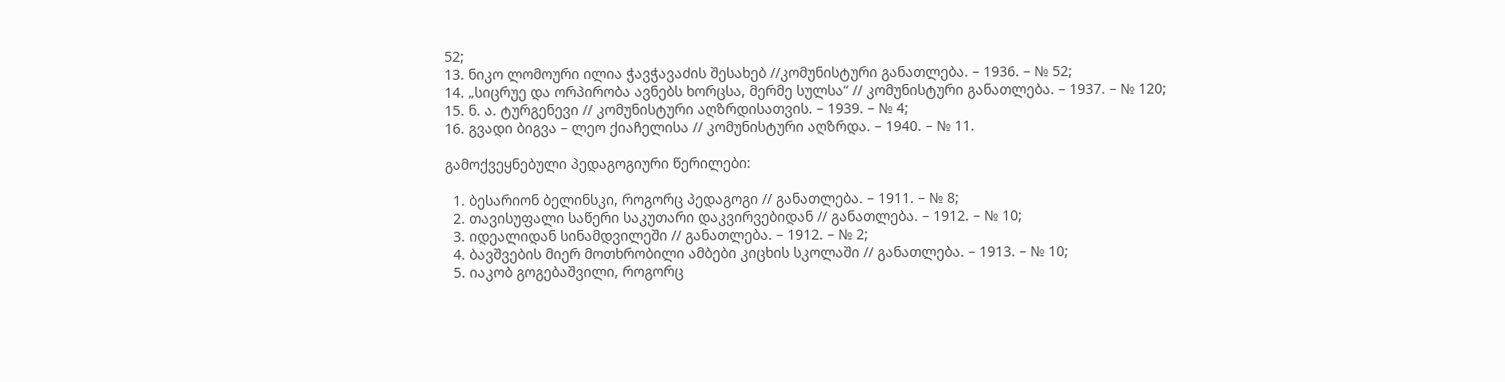52;
13. ნიკო ლომოური ილია ჭავჭავაძის შესახებ //კომუნისტური განათლება. – 1936. – № 52;
14. „სიცრუე და ორპირობა ავნებს ხორცსა, მერმე სულსა“ // კომუნისტური განათლება. – 1937. – № 120;
15. ნ. ა. ტურგენევი // კომუნისტური აღზრდისათვის. – 1939. – № 4;
16. გვადი ბიგვა – ლეო ქიაჩელისა // კომუნისტური აღზრდა. – 1940. – № 11.

გამოქვეყნებული პედაგოგიური წერილები:

  1. ბესარიონ ბელინსკი, როგორც პედაგოგი // განათლება. – 1911. – № 8;
  2. თავისუფალი საწერი საკუთარი დაკვირვებიდან // განათლება. – 1912. – № 10;
  3. იდეალიდან სინამდვილეში // განათლება. – 1912. – № 2;
  4. ბავშვების მიერ მოთხრობილი ამბები კიცხის სკოლაში // განათლება. – 1913. – № 10;
  5. იაკობ გოგებაშვილი, როგორც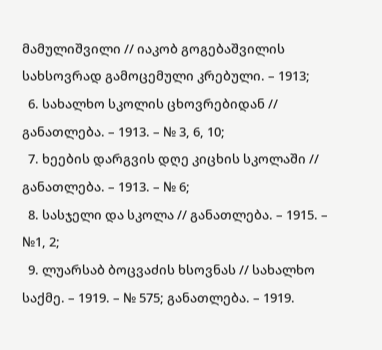მამულიშვილი // იაკობ გოგებაშვილის სახსოვრად გამოცემული კრებული. – 1913;
  6. სახალხო სკოლის ცხოვრებიდან // განათლება. – 1913. – № 3, 6, 10;
  7. ხეების დარგვის დღე კიცხის სკოლაში // განათლება. – 1913. – № 6;
  8. სასჯელი და სკოლა // განათლება. – 1915. – №1, 2;
  9. ლუარსაბ ბოცვაძის ხსოვნას // სახალხო საქმე. – 1919. – № 575; განათლება. – 1919.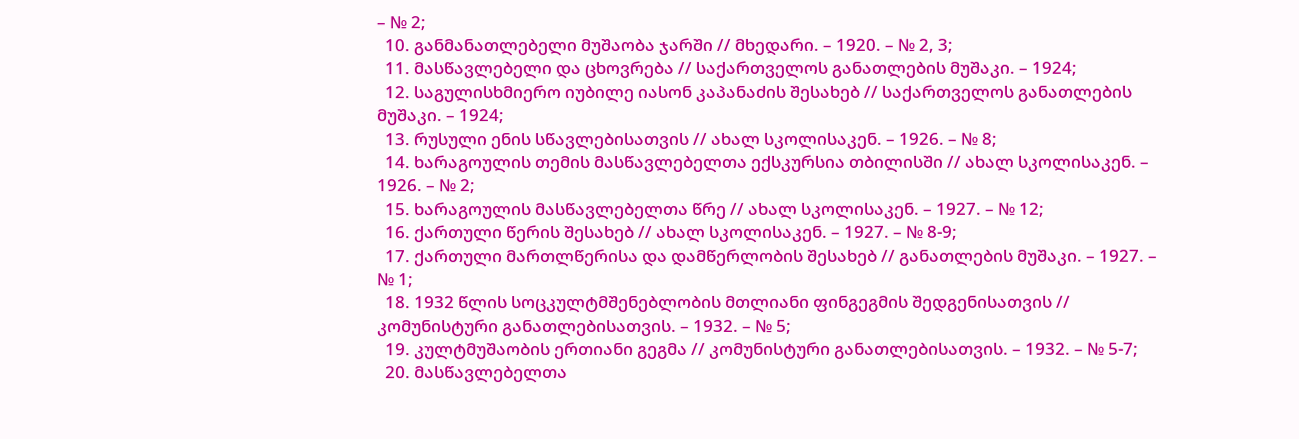– № 2;
  10. განმანათლებელი მუშაობა ჯარში // მხედარი. – 1920. – № 2, 3;
  11. მასწავლებელი და ცხოვრება // საქართველოს განათლების მუშაკი. – 1924;
  12. საგულისხმიერო იუბილე იასონ კაპანაძის შესახებ // საქართველოს განათლების მუშაკი. – 1924;
  13. რუსული ენის სწავლებისათვის // ახალ სკოლისაკენ. – 1926. – № 8;
  14. ხარაგოულის თემის მასწავლებელთა ექსკურსია თბილისში // ახალ სკოლისაკენ. – 1926. – № 2;
  15. ხარაგოულის მასწავლებელთა წრე // ახალ სკოლისაკენ. – 1927. – № 12;
  16. ქართული წერის შესახებ // ახალ სკოლისაკენ. – 1927. – № 8-9;
  17. ქართული მართლწერისა და დამწერლობის შესახებ // განათლების მუშაკი. – 1927. – № 1;
  18. 1932 წლის სოცკულტმშენებლობის მთლიანი ფინგეგმის შედგენისათვის // კომუნისტური განათლებისათვის. – 1932. – № 5;
  19. კულტმუშაობის ერთიანი გეგმა // კომუნისტური განათლებისათვის. – 1932. – № 5-7;
  20. მასწავლებელთა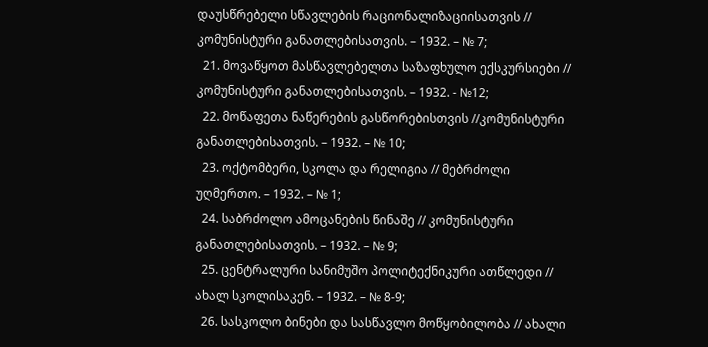დაუსწრებელი სწავლების რაციონალიზაციისათვის // კომუნისტური განათლებისათვის. – 1932. – № 7;
  21. მოვაწყოთ მასწავლებელთა საზაფხულო ექსკურსიები // კომუნისტური განათლებისათვის. – 1932. - №12;
  22. მოწაფეთა ნაწერების გასწორებისთვის //კომუნისტური განათლებისათვის. – 1932. – № 10;
  23. ოქტომბერი, სკოლა და რელიგია // მებრძოლი უღმერთო. – 1932. – № 1;
  24. საბრძოლო ამოცანების წინაშე // კომუნისტური განათლებისათვის. – 1932. – № 9;
  25. ცენტრალური სანიმუშო პოლიტექნიკური ათწლედი // ახალ სკოლისაკენ. – 1932. – № 8-9;
  26. სასკოლო ბინები და სასწავლო მოწყობილობა // ახალი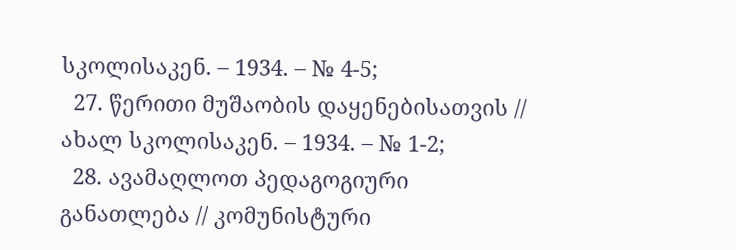სკოლისაკენ. – 1934. – № 4-5;
  27. წერითი მუშაობის დაყენებისათვის // ახალ სკოლისაკენ. – 1934. – № 1-2;
  28. ავამაღლოთ პედაგოგიური განათლება // კომუნისტური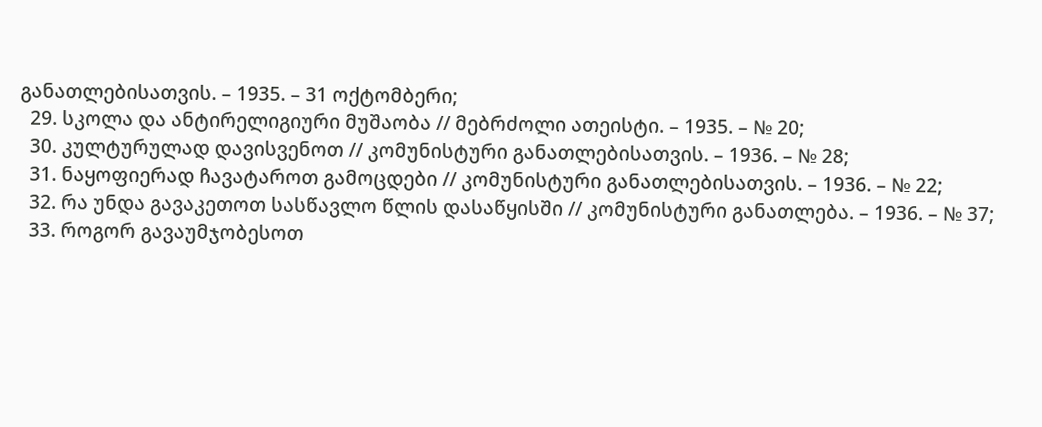განათლებისათვის. – 1935. – 31 ოქტომბერი;
  29. სკოლა და ანტირელიგიური მუშაობა // მებრძოლი ათეისტი. – 1935. – № 20;
  30. კულტურულად დავისვენოთ // კომუნისტური განათლებისათვის. – 1936. – № 28;
  31. ნაყოფიერად ჩავატაროთ გამოცდები // კომუნისტური განათლებისათვის. – 1936. – № 22;
  32. რა უნდა გავაკეთოთ სასწავლო წლის დასაწყისში // კომუნისტური განათლება. – 1936. – № 37;
  33. როგორ გავაუმჯობესოთ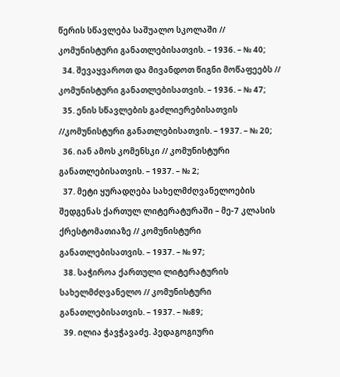წერის სწავლება საშუალო სკოლაში // კომუნისტური განათლებისათვის. – 1936. – № 40;
  34. შევაყვაროთ და მივანდოთ წიგნი მოწაფეებს // კომუნისტური განათლებისათვის. – 1936. – № 47;
  35. ენის სწავლების გაძლიერებისათვის //კომუნისტური განათლებისათვის. – 1937. – № 20;
  36. იან ამოს კომენსკი // კომუნისტური განათლებისათვის. – 1937. – № 2;
  37. მეტი ყურადღება სახელმძღვანელოების შედგენას ქართულ ლიტერატურაში – მე-7 კლასის ქრესტომათიაზე // კომუნისტური განათლებისათვის. – 1937. – № 97;
  38. საჭიროა ქართული ლიტერატურის სახელმძღვანელო // კომუნისტური განათლებისათვის. – 1937. – №89;
  39. ილია ჭავჭავაძე. პედაგოგიური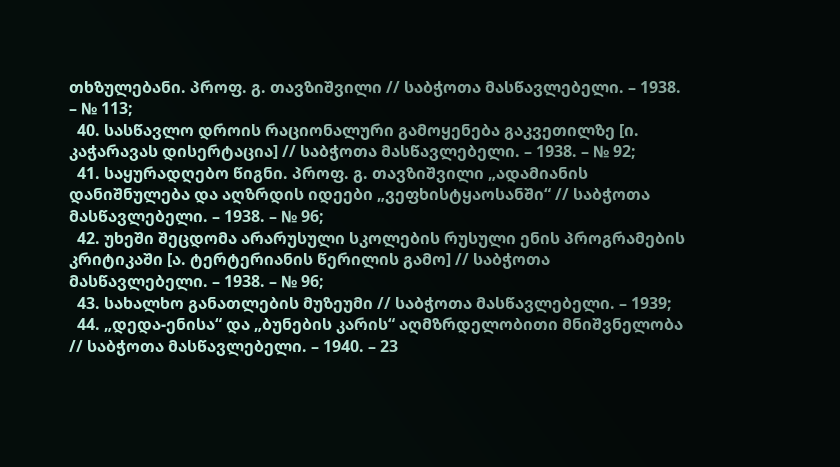თხზულებანი. პროფ. გ. თავზიშვილი // საბჭოთა მასწავლებელი. – 1938. – № 113;
  40. სასწავლო დროის რაციონალური გამოყენება გაკვეთილზე [ი. კაჭარავას დისერტაცია] // საბჭოთა მასწავლებელი. – 1938. – № 92;
  41. საყურადღებო წიგნი. პროფ. გ. თავზიშვილი „ადამიანის დანიშნულება და აღზრდის იდეები „ვეფხისტყაოსანში“ // საბჭოთა მასწავლებელი. – 1938. – № 96;
  42. უხეში შეცდომა არარუსული სკოლების რუსული ენის პროგრამების კრიტიკაში [ა. ტერტერიანის წერილის გამო] // საბჭოთა მასწავლებელი. – 1938. – № 96;
  43. სახალხო განათლების მუზეუმი // საბჭოთა მასწავლებელი. – 1939;
  44. „დედა-ენისა“ და „ბუნების კარის“ აღმზრდელობითი მნიშვნელობა // საბჭოთა მასწავლებელი. – 1940. – 23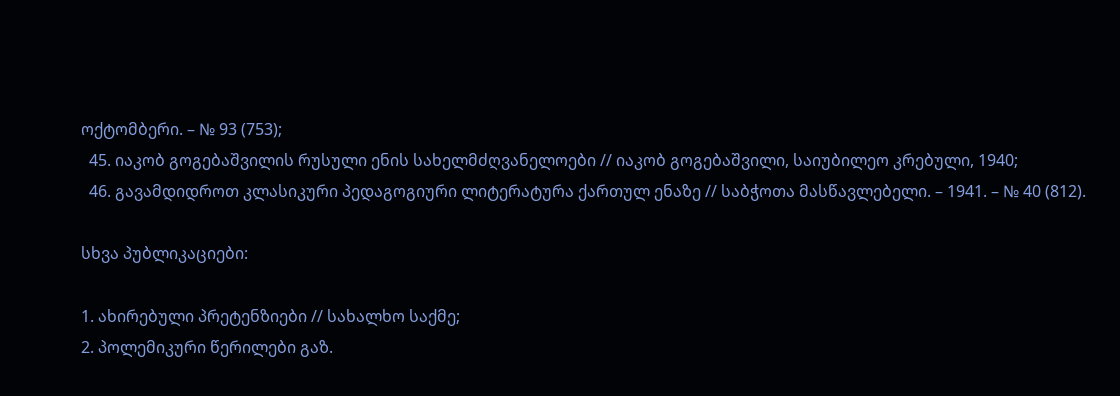ოქტომბერი. – № 93 (753);
  45. იაკობ გოგებაშვილის რუსული ენის სახელმძღვანელოები // იაკობ გოგებაშვილი, საიუბილეო კრებული, 1940;
  46. გავამდიდროთ კლასიკური პედაგოგიური ლიტერატურა ქართულ ენაზე // საბჭოთა მასწავლებელი. – 1941. – № 40 (812).

სხვა პუბლიკაციები:

1. ახირებული პრეტენზიები // სახალხო საქმე;
2. პოლემიკური წერილები გაზ.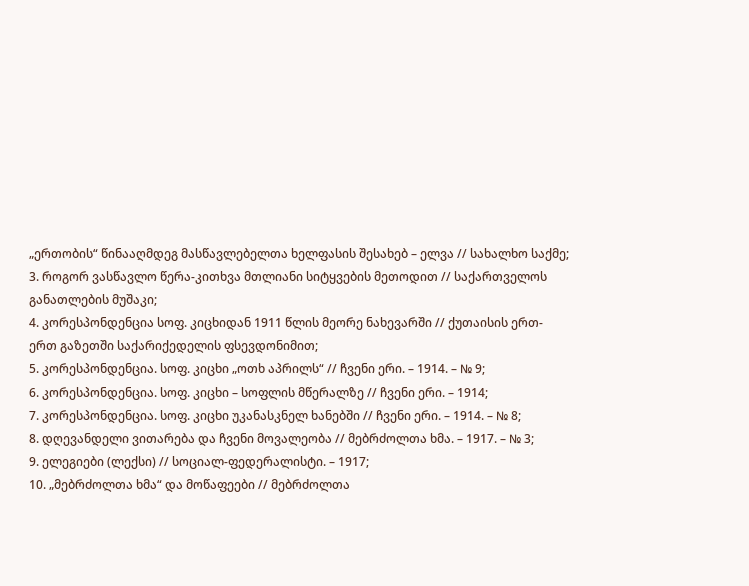„ერთობის“ წინააღმდეგ მასწავლებელთა ხელფასის შესახებ – ელვა // სახალხო საქმე;
3. როგორ ვასწავლო წერა-კითხვა მთლიანი სიტყვების მეთოდით // საქართველოს განათლების მუშაკი;
4. კორესპონდენცია სოფ. კიცხიდან 1911 წლის მეორე ნახევარში // ქუთაისის ერთ-ერთ გაზეთში საქარიქედელის ფსევდონიმით;
5. კორესპონდენცია. სოფ. კიცხი „ოთხ აპრილს“ // ჩვენი ერი. – 1914. – № 9;
6. კორესპონდენცია. სოფ. კიცხი – სოფლის მწერალზე // ჩვენი ერი. – 1914;
7. კორესპონდენცია. სოფ. კიცხი უკანასკნელ ხანებში // ჩვენი ერი. – 1914. – № 8;
8. დღევანდელი ვითარება და ჩვენი მოვალეობა // მებრძოლთა ხმა. – 1917. – № 3;
9. ელეგიები (ლექსი) // სოციალ-ფედერალისტი. – 1917;
10. „მებრძოლთა ხმა“ და მოწაფეები // მებრძოლთა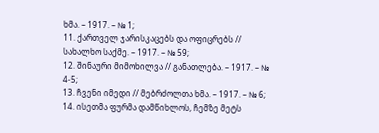ხმა. – 1917. – № 1;
11. ქართველ ჯარისკაცებს და ოფიცრებს // სახალხო საქმე. – 1917. – № 59;
12. შინაური მიმოხილვა // განათლება. – 1917. – № 4-5;
13. ჩვენი იმედი // მებრძოლთა ხმა. – 1917. – № 6;
14. ისეთმა ფურმა დამწიხლოს, ჩემზე მეტს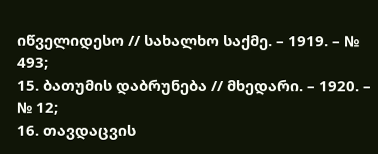იწველიდესო // სახალხო საქმე. – 1919. – № 493;
15. ბათუმის დაბრუნება // მხედარი. – 1920. – № 12;
16. თავდაცვის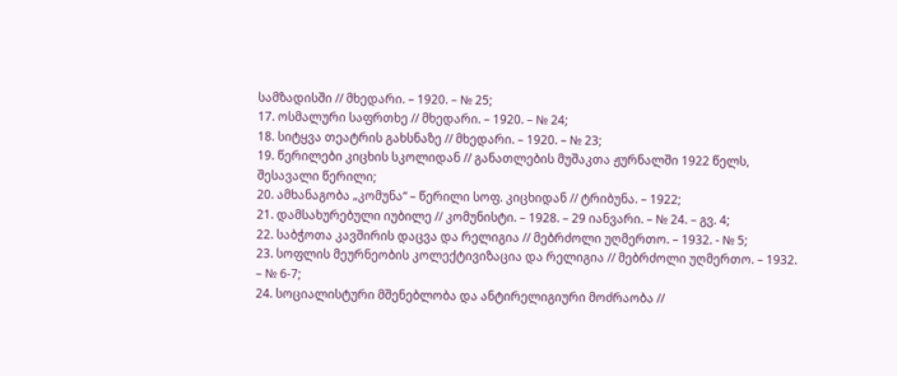სამზადისში // მხედარი. – 1920. – № 25;
17. ოსმალური საფრთხე // მხედარი. – 1920. – № 24;
18. სიტყვა თეატრის გახსნაზე // მხედარი. – 1920. – № 23;
19. წერილები კიცხის სკოლიდან // განათლების მუშაკთა ჟურნალში 1922 წელს, შესავალი წერილი;
20. ამხანაგობა „კომუნა“ – წერილი სოფ. კიცხიდან // ტრიბუნა. – 1922;
21. დამსახურებული იუბილე // კომუნისტი. – 1928. – 29 იანვარი. – № 24. – გვ. 4;
22. საბჭოთა კავშირის დაცვა და რელიგია // მებრძოლი უღმერთო. – 1932. - № 5;
23. სოფლის მეურნეობის კოლექტივიზაცია და რელიგია // მებრძოლი უღმერთო. – 1932. – № 6-7;
24. სოციალისტური მშენებლობა და ანტირელიგიური მოძრაობა //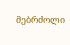მებრძოლი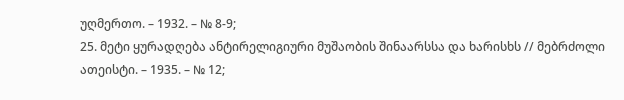უღმერთო. – 1932. – № 8-9;
25. მეტი ყურადღება ანტირელიგიური მუშაობის შინაარსსა და ხარისხს // მებრძოლი ათეისტი. – 1935. – № 12;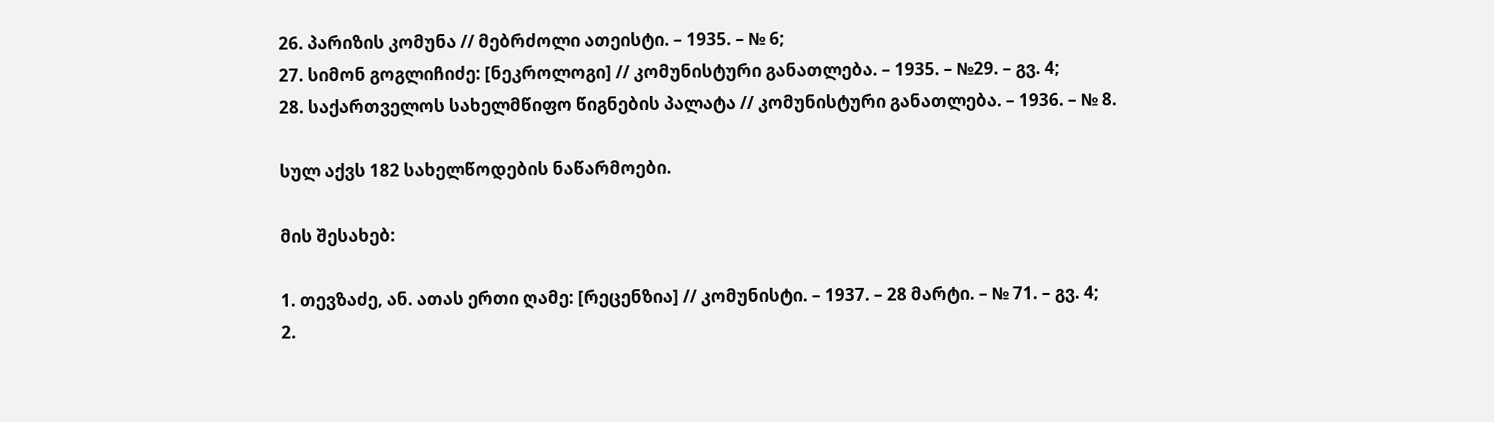26. პარიზის კომუნა // მებრძოლი ათეისტი. – 1935. – № 6;
27. სიმონ გოგლიჩიძე: [ნეკროლოგი] // კომუნისტური განათლება. – 1935. – №29. – გვ. 4;
28. საქართველოს სახელმწიფო წიგნების პალატა // კომუნისტური განათლება. – 1936. – № 8.

სულ აქვს 182 სახელწოდების ნაწარმოები.

მის შესახებ:

1. თევზაძე, ან. ათას ერთი ღამე: [რეცენზია] // კომუნისტი. – 1937. – 28 მარტი. – № 71. – გვ. 4;
2.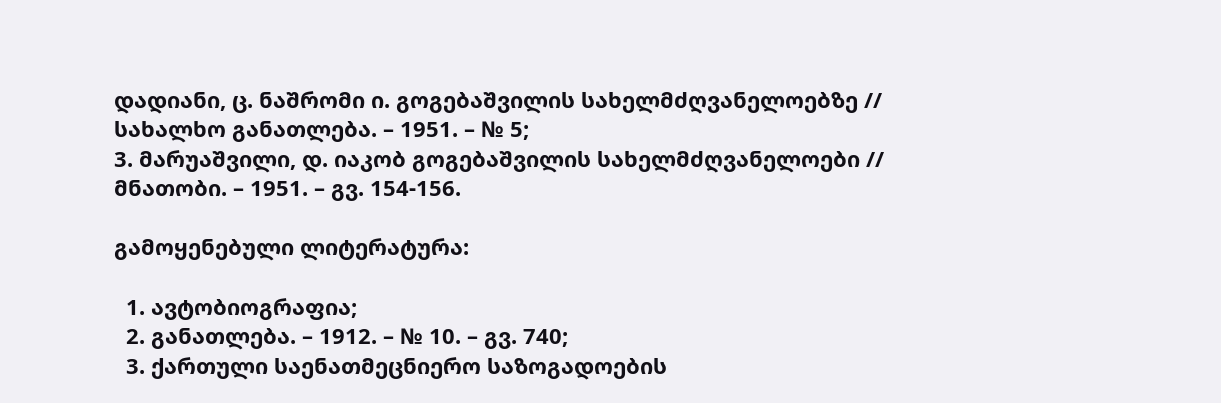დადიანი, ც. ნაშრომი ი. გოგებაშვილის სახელმძღვანელოებზე // სახალხო განათლება. – 1951. – № 5;
3. მარუაშვილი, დ. იაკობ გოგებაშვილის სახელმძღვანელოები // მნათობი. – 1951. – გვ. 154-156.

გამოყენებული ლიტერატურა:

  1. ავტობიოგრაფია;
  2. განათლება. – 1912. – № 10. – გვ. 740;
  3. ქართული საენათმეცნიერო საზოგადოების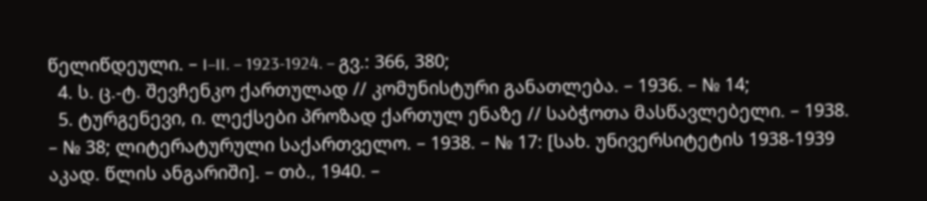წელიწდეული. – I–II. – 1923-1924. – გვ.: 366, 380;
  4. ს. ც.-ტ. შევჩენკო ქართულად // კომუნისტური განათლება. – 1936. – № 14;
  5. ტურგენევი, ი. ლექსები პროზად ქართულ ენაზე // საბჭოთა მასწავლებელი. – 1938. – № 38; ლიტერატურული საქართველო. – 1938. – № 17: [სახ. უნივერსიტეტის 1938-1939 აკად. წლის ანგარიში]. – თბ., 1940. –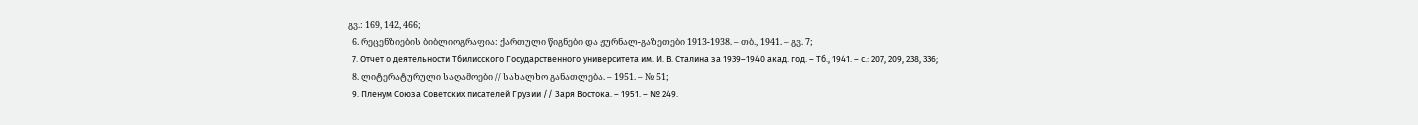გვ.: 169, 142, 466;
  6. რეცენზიების ბიბლიოგრაფია: ქართული წიგნები და ჟურნალ-გაზეთები 1913-1938. – თბ., 1941. – გვ. 7;
  7. Отчет о деятельности Тбилисского Государственного университета им. И. В. Сталина за 1939–1940 акад. год. – Тб., 1941. – с.: 207, 209, 238, 336;
  8. ლიტერატურული საღამოები // სახალხო განათლება. – 1951. – № 51;
  9. Пленум Союза Советских писателей Грузии // Заря Востока. – 1951. – № 249.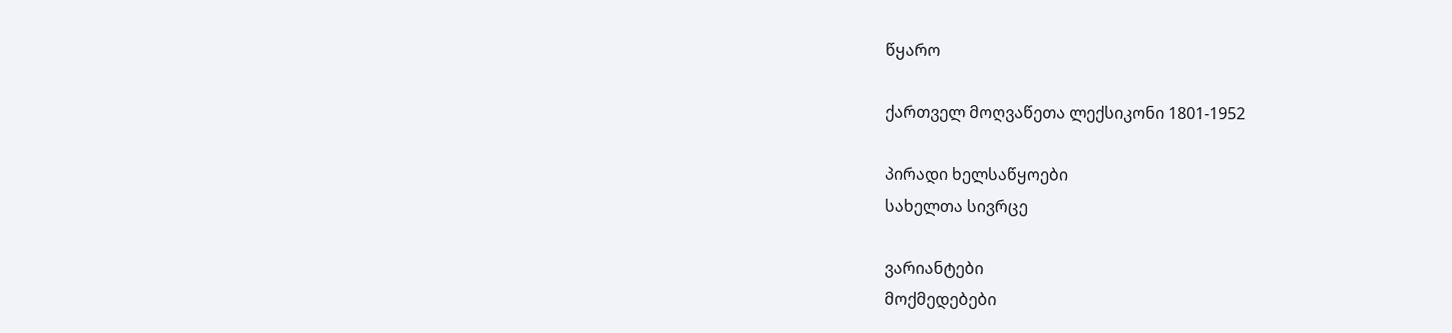წყარო

ქართველ მოღვაწეთა ლექსიკონი 1801-1952

პირადი ხელსაწყოები
სახელთა სივრცე

ვარიანტები
მოქმედებები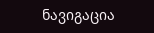ნავიგაცია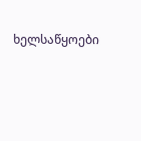ხელსაწყოები